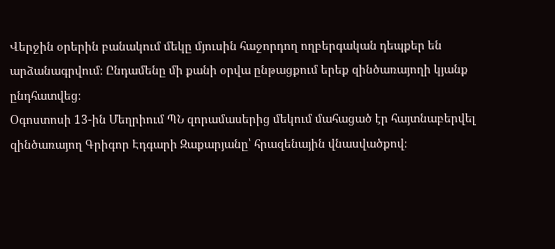Վերջին օրերին բանակում մեկը մյուսին հաջորդող ողբերգական դեպքեր են արձանագրվում։ Ընդամենը մի քանի օրվա ընթացքում երեք զինծառայողի կյանք ընդհատվեց։
Օգոստոսի 13-ին Մեղրիում ՊՆ զորամասերից մեկում մահացած էր հայտնաբերվել զինծառայող Գրիգոր Էդգարի Զաքարյանը՝ հրազենային վնասվածքով։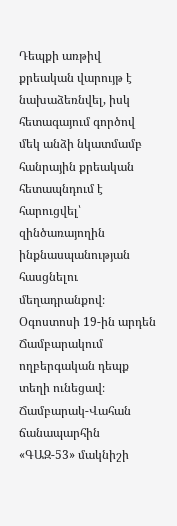Դեպքի առթիվ քրեական վարույթ է նախաձեռնվել, իսկ հետագայում գործով մեկ անձի նկատմամբ հանրային քրեական հետապնդում է հարուցվել՝ զինծառայողին ինքնասպանության հասցնելու մեղադրանքով։
Օգոստոսի 19-ին արդեն Ճամբարակում ողբերգական դեպք տեղի ունեցավ։ Ճամբարակ-Վահան ճանապարհին «ԳԱԶ-53» մակնիշի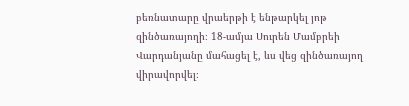բեռնատարը վրաերթի է ենթարկել յոթ զինծառայողի։ 18-ամյա Սուրեն Մամբրեի Վարդանյանը մահացել է, ևս վեց զինծառայող վիրավորվել։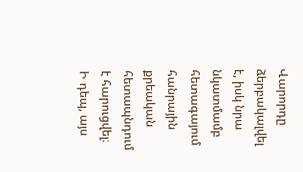Վարորդը ձերբակալվել է, իսկ նրա նկատմամբ հետագայում հանրային քրեական հետապնդում է հարուցվել։
Ի դեպ, այս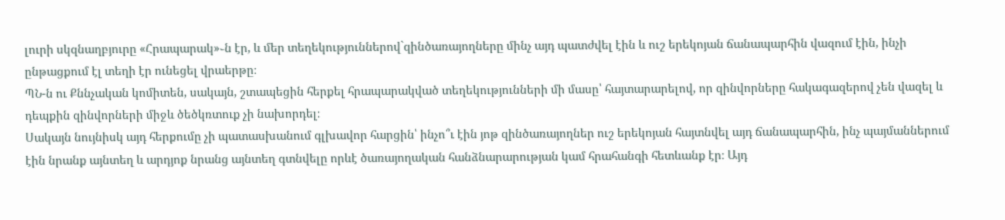լուրի սկզնաղբյուրը «Հրապարակ»֊ն էր, և մեր տեղեկություններով`զինծառայողները մինչ այդ պատժվել էին և ուշ երեկոյան ճանապարհին վազում էին, ինչի ընթացքում էլ տեղի էր ունեցել վրաերթը։
ՊՆ-ն ու Քննչական կոմիտեն, սակայն, շտապեցին հերքել հրապարակված տեղեկությունների մի մասը՝ հայտարարելով, որ զինվորները հակագազերով չեն վազել և դեպքին զինվորների միջև ծեծկռտուք չի նախորդել։
Սակայն նույնիսկ այդ հերքումը չի պատասխանում գլխավոր հարցին՝ ինչո՞ւ էին յոթ զինծառայողներ ուշ երեկոյան հայտնվել այդ ճանապարհին, ինչ պայմաններում էին նրանք այնտեղ և արդյոք նրանց այնտեղ գտնվելը որևէ ծառայողական հանձնարարության կամ հրահանգի հետևանք էր։ Այդ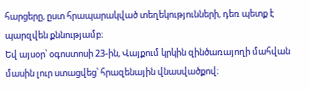հարցերը, ըստ հրապարակված տեղեկությունների, դեռ պետք է պարզվեն քննությամբ։
Եվ այսօր՝ օգոստոսի 23-ին, Վայքում կրկին զինծառայողի մահվան մասին լուր ստացվեց՝ հրազենային վնասվածքով։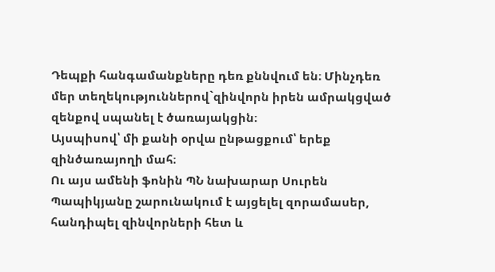Դեպքի հանգամանքները դեռ քննվում են։ Մինչդեռ մեր տեղեկություններով`զինվորն իրեն ամրակցված զենքով սպանել է ծառայակցին։
Այսպիսով՝ մի քանի օրվա ընթացքում՝ երեք զինծառայողի մահ։
Ու այս ամենի ֆոնին ՊՆ նախարար Սուրեն Պապիկյանը շարունակում է այցելել զորամասեր, հանդիպել զինվորների հետ և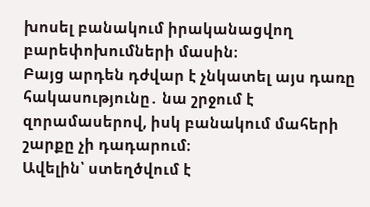խոսել բանակում իրականացվող բարեփոխումների մասին։
Բայց արդեն դժվար է չնկատել այս դառը հակասությունը․ նա շրջում է զորամասերով, իսկ բանակում մահերի շարքը չի դադարում։
Ավելին՝ ստեղծվում է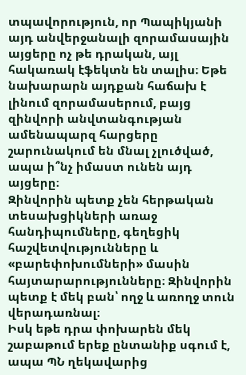տպավորություն, որ Պապիկյանի այդ անվերջանալի զորամասային այցերը ոչ թե դրական, այլ հակառակ էֆեկտն են տալիս։ Եթե նախարարն այդքան հաճախ է լինում զորամասերում, բայց զինվորի անվտանգության ամենապարզ հարցերը շարունակում են մնալ չլուծված, ապա ի՞նչ իմաստ ունեն այդ այցերը։
Զինվորին պետք չեն հերթական տեսախցիկների առաջ հանդիպումները, գեղեցիկ հաշվետվությունները և «բարեփոխումների» մասին հայտարարությունները։ Զինվորին պետք է մեկ բան՝ ողջ և առողջ տուն վերադառնալ։
Իսկ եթե դրա փոխարեն մեկ շաբաթում երեք ընտանիք սգում է, ապա ՊՆ ղեկավարից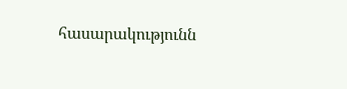հասարակությունն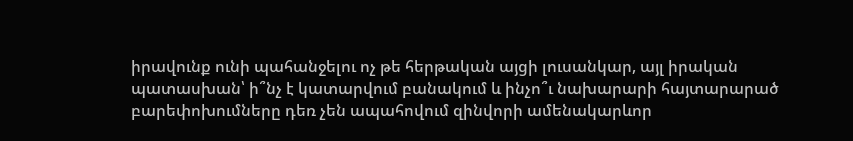իրավունք ունի պահանջելու ոչ թե հերթական այցի լուսանկար, այլ իրական պատասխան՝ ի՞նչ է կատարվում բանակում և ինչո՞ւ նախարարի հայտարարած բարեփոխումները դեռ չեն ապահովում զինվորի ամենակարևոր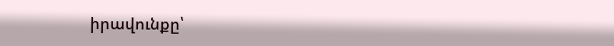իրավունքը՝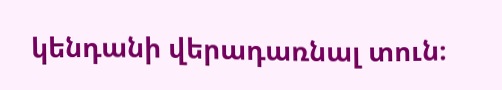կենդանի վերադառնալ տուն։